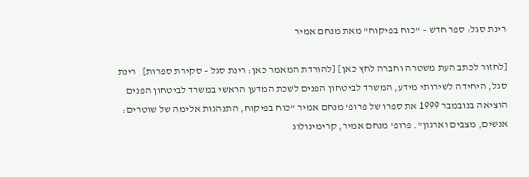רינת סגל: ספר חדש – "כוח בפיקוח" מאת מנחם אמיר

[לחזור לכתב העת משטרה וחברה לחץ כאן] [להורדת המאמר כאן: רינת סגל – סקירת ספרות]   רינת סגל, היחידה לשירותי מידע, המשרד לביטחון הפנים לשכת המדען הראשי במשרד לביטחון הפנים הוציאה בנובמבר 1999 את ספרו של פרופ' מנחם אמיר "כוח בפיקוח, התנהגות אלימה של שוטרים: אנשים, מצבים וארגון". פרופ' מנחם אמיר, קרימינולוג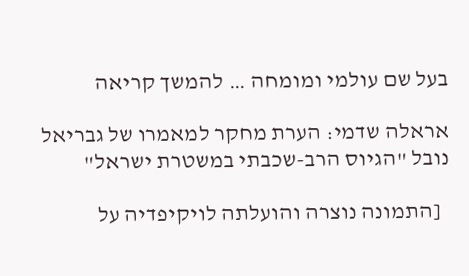בעל שם עולמי ומומחה … להמשך קריאה

אראלה שדמי: הערת מחקר למאמרו של גבריאל נובל "הגיוס הרב-שכבתי במשטרת ישראל"

  [התמונה נוצרה והועלתה לויקיפדיה על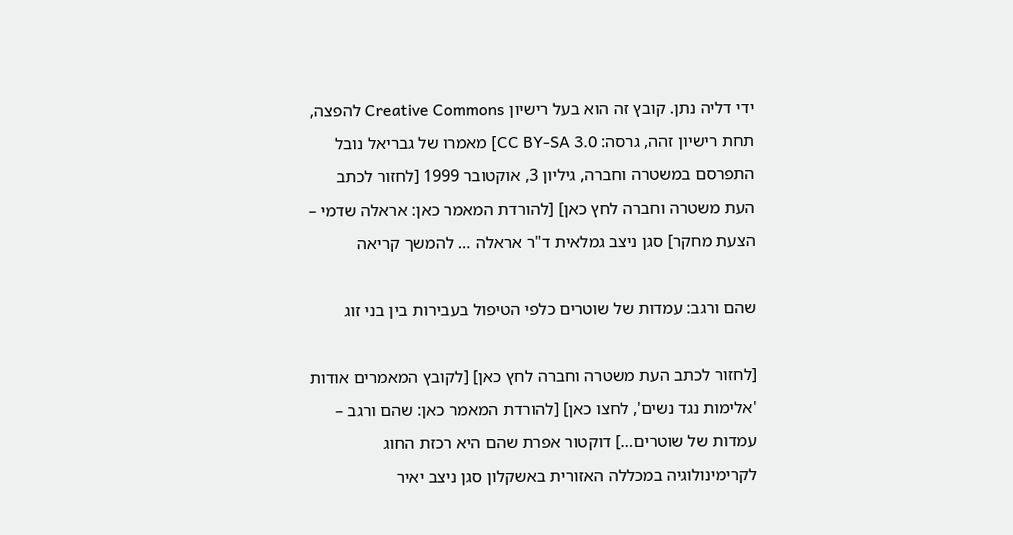ידי דליה נתן. קובץ זה הוא בעל רישיון Creative Commons להפצה, תחת רישיון זהה, גרסה: CC BY-SA 3.0] מאמרו של גבריאל נובל התפרסם במשטרה וחברה, גיליון 3, אוקטובר 1999 [לחזור לכתב העת משטרה וחברה לחץ כאן] [להורדת המאמר כאן: אראלה שדמי – הצעת מחקר] סגן ניצב גמלאית ד"ר אראלה … להמשך קריאה

שהם ורגב: עמדות של שוטרים כלפי הטיפול בעבירות בין בני זוג

[לחזור לכתב העת משטרה וחברה לחץ כאן] [לקובץ המאמרים אודות 'אלימות נגד נשים', לחצו כאן] [להורדת המאמר כאן: שהם ורגב – עמדות של שוטרים…] דוקטור אפרת שהם היא רכזת החוג לקרימינולוגיה במכללה האזורית באשקלון סגן ניצב יאיר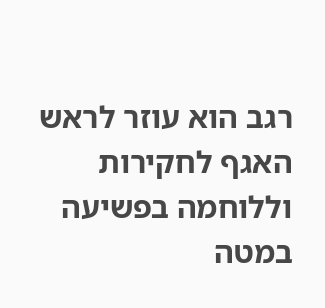רגב הוא עוזר לראש האגף לחקירות וללוחמה בפשיעה במטה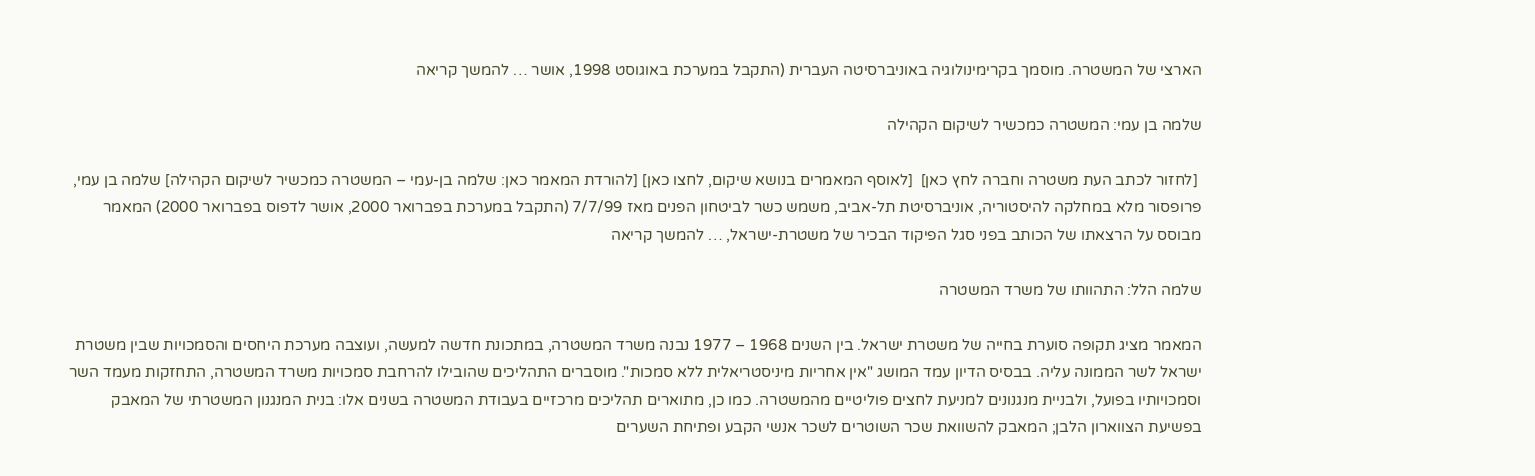הארצי של המשטרה. מוסמך בקרימינולוגיה באוניברסיטה העברית (התקבל במערכת באוגוסט 1998, אושר … להמשך קריאה

שלמה בן עמי: המשטרה כמכשיר לשיקום הקהילה

 [לחזור לכתב העת משטרה וחברה לחץ כאן]  [לאוסף המאמרים בנושא שיקום, לחצו כאן] [להורדת המאמר כאן: שלמה בן-עמי – המשטרה כמכשיר לשיקום הקהילה] שלמה בן עמי, פרופסור מלא במחלקה להיסטוריה, אוניברסיטת תל-אביב, משמש כשר לביטחון הפנים מאז 7/7/99 (התקבל במערכת בפברואר 2000, אושר לדפוס בפברואר 2000) המאמר מבוסס על הרצאתו של הכותב בפני סגל הפיקוד הבכיר של משטרת-ישראל, … להמשך קריאה

שלמה הלל: התהוותו של משרד המשטרה

המאמר מציג תקופה סוערת בחייה של משטרת ישראל. בין השנים 1968 – 1977 נבנה משרד המשטרה, במתכונת חדשה למעשה, ועוצבה מערכת היחסים והסמכויות שבין משטרת ישראל לשר הממונה עליה. בבסיס הדיון עמד המושג "אין אחריות מיניסטריאלית ללא סמכות". מוסברים התהליכים שהובילו להרחבת סמכויות משרד המשטרה, התחזקות מעמד השר וסמכויותיו בפועל, ולבניית מנגנונים למניעת לחצים פוליטיים מהמשטרה. כמו כן, מתוארים תהליכים מרכזיים בעבודת המשטרה בשנים אלו: בנית המנגנון המשטרתי של המאבק בפשיעת הצווארון הלבן; המאבק להשוואת שכר השוטרים לשכר אנשי הקבע ופתיחת השערים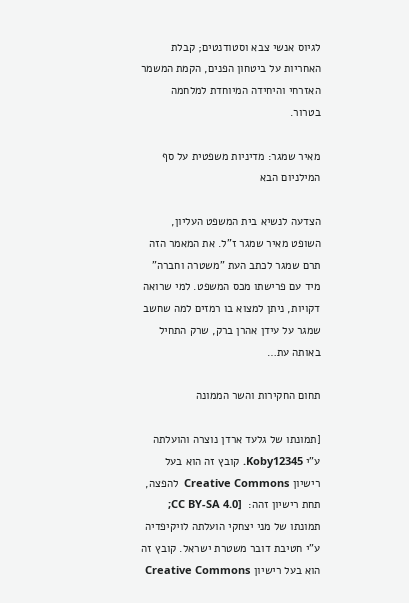לגיוס אנשי צבא וסטודנטים; קבלת האחריות על ביטחון הפנים, הקמת המשמר האזרחי והיחידה המיוחדת למלחמה בטרור.

מאיר שמגר: מדיניות משפטית על סף המילניום הבא

הצדעה לנשיא בית המשפט העליון, השופט מאיר שמגר ז"ל. את המאמר הזה תרם שמגר לכתב העת "משטרה וחברה" מיד עם פרישתו מכס המשפט. למי שרואה דקויות, ניתן למצוא בו רמזים למה שחשב שמגר על עידן אהרן ברק, שרק התחיל באותה עת…

תחום החקירות והשר הממונה

[תמונתו של גלעד ארדן נוצרה והועלתה ע"י Koby12345. קובץ זה הוא בעל רישיון Creative Commons  להפצה, תחת רישיון זהה:  [CC BY-SA 4.0; תמונתו של מני יצחקי הועלתה לויקיפדיה ע"י חטיבת דובר משטרת ישראל. קובץ זה הוא בעל רישיון Creative Commons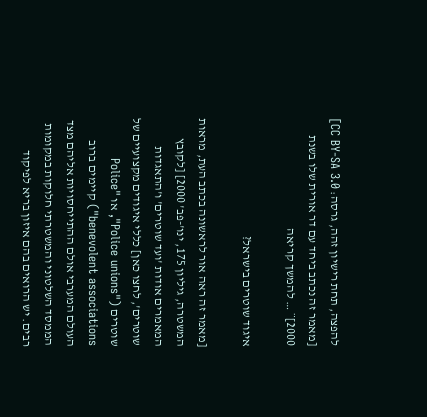להפצה, תחת רישיון זהה, גרסה: CC BY-SA 3.0] [מאמר זה נכתב ביחד עם דר אורית שלו בשנת 2000]¨ … להמשך קריאה

איגוד שוטרים בישראל?

[מאמר זה ראה אור לראשונה בכתב העת, מראות המשטרה, גיליון 175, ינו'-פב' 2000] [לקובץ המאמרים אודות 'ועד שוטרים' ו'התאגדות שוטרים', לחצו כאן] כללי איגודים מקצועיים של שוטרים ("Police unions", או "Police benevolent associations") קיימים ברוב העולם המערבי אולם ההתייחסויות אליהם מצד הממסד השלטוני והמשטרתי חלוקות במקומות רבים. יש הרואים בהם איזון בריא לפיקוד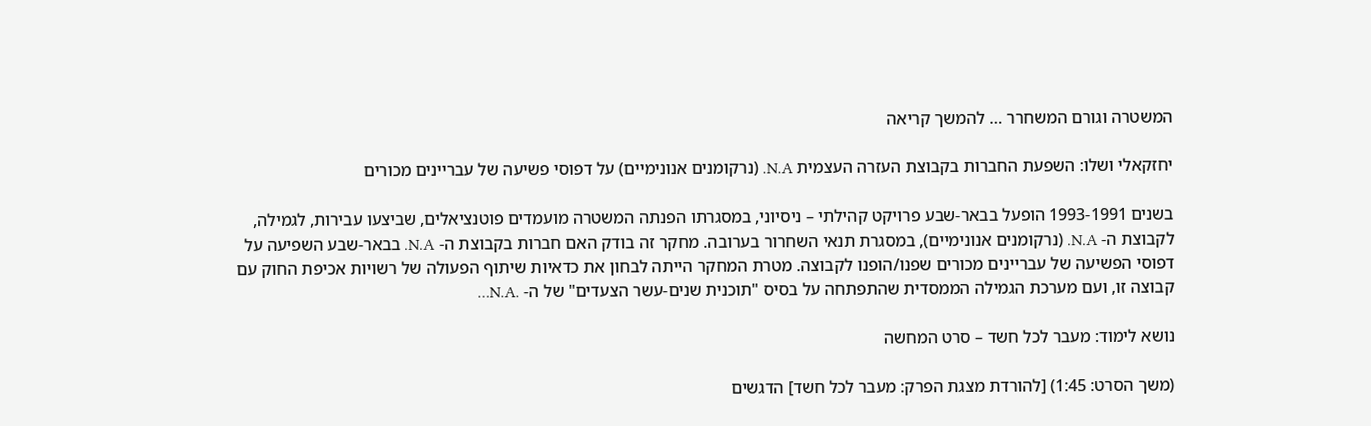המשטרה וגורם המשחרר … להמשך קריאה

יחזקאלי ושלו: השפעת החברות בקבוצת העזרה העצמית N.A. (נרקומנים אנונימיים) על דפוסי פשיעה של עבריינים מכורים

בשנים 1993-1991 הופעל בבאר-שבע פרויקט קהילתי – ניסיוני, במסגרתו הפנתה המשטרה מועמדים פוטנציאלים, שביצעו עבירות, לגמילה, לקבוצת ה- N.A. (נרקומנים אנונימיים), במסגרת תנאי השחרור בערובה. מחקר זה בודק האם חברות בקבוצת ה- N.A. בבאר-שבע השפיעה על דפוסי הפשיעה של עבריינים מכורים שפנו/הופנו לקבוצה. מטרת המחקר הייתה לבחון את כדאיות שיתוף הפעולה של רשויות אכיפת החוק עם קבוצה זו, ועם מערכת הגמילה הממסדית שהתפתחה על בסיס "תוכנית שנים-עשר הצעדים" של ה- .N.A…

נושא לימוד: מעבר לכל חשד – סרט המחשה

(משך הסרט: 1:45) [להורדת מצגת הפרק: מעבר לכל חשד] הדגשים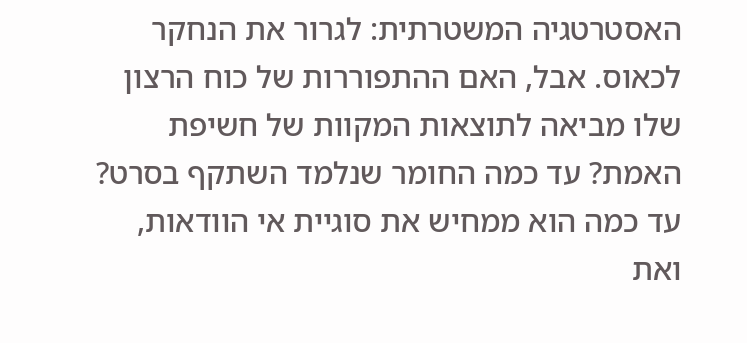האסטרטגיה המשטרתית: לגרור את הנחקר לכאוס. אבל, האם ההתפוררות של כוח הרצון שלו מביאה לתוצאות המקוות של חשיפת האמת? עד כמה החומר שנלמד השתקף בסרט? עד כמה הוא ממחיש את סוגיית אי הוודאות, ואת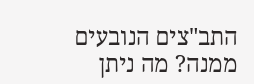התב"צים הנובעים ממנה? מה ניתן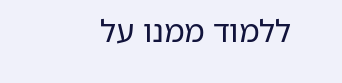ללמוד ממנו על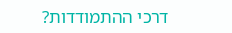דרכי ההתמודדות?